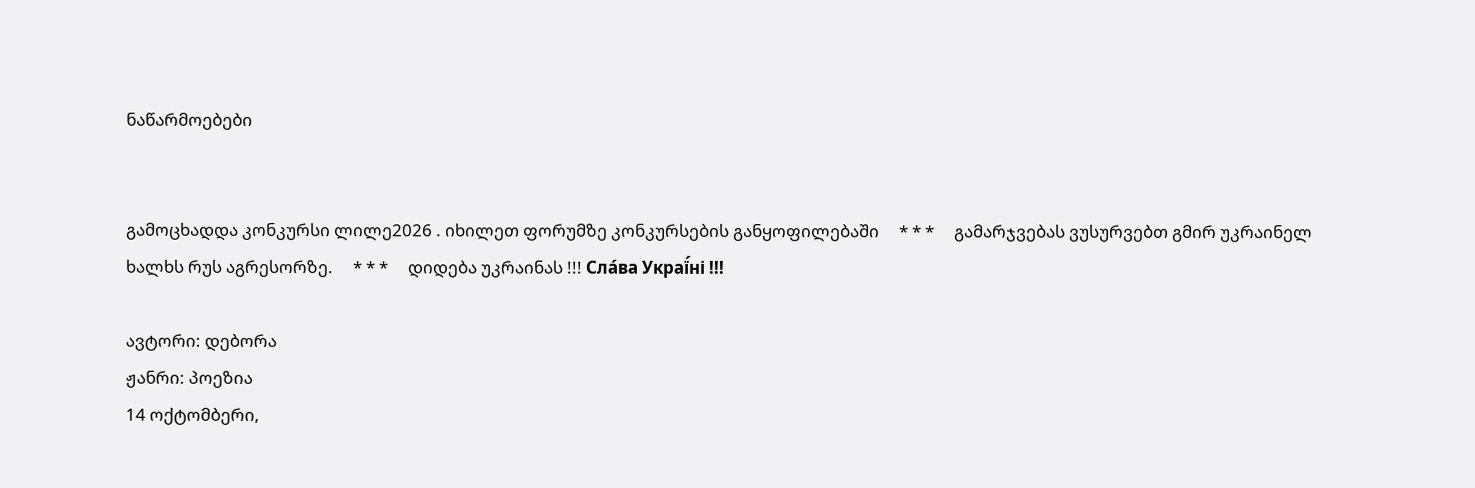ნაწარმოებები


გამოცხადდა კონკურსი ლილე2026 . იხილეთ ფორუმზე კონკურსების განყოფილებაში     * * *     გამარჯვებას ვუსურვებთ გმირ უკრაინელ ხალხს რუს აგრესორზე.     * * *     დიდება უკრაინას !!! Сла́ва Украї́ні !!!

ავტორი: დებორა
ჟანრი: პოეზია
14 ოქტომბერი,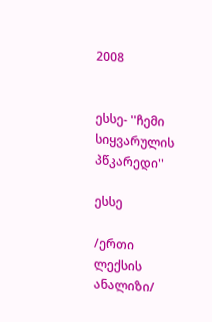2008


ესსე- ''ჩემი სიყვარულის პწკარედი''

ესსე

/ერთი ლექსის ანალიზი/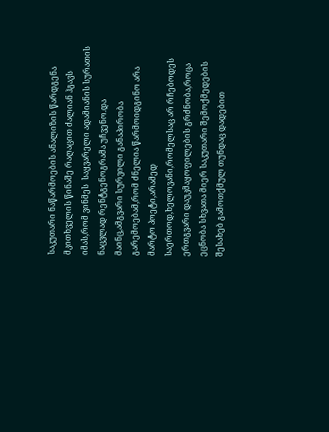საკუთარი ნაწარმოების ანალიზის წარდგენა მკითხველის წინაშე რაღაცით ძალიან ჰგავს იმას,რომ ვინმეს  საყვარელი ადამიანის სურათის ნაცვლად რენტგენოგრამა უჩვენო.და მაინც,ამგვარი სურვილი განაპირობა გარემოებამ,რომ ძნელია წარმოიდგინო არა მარტო პოეტი,არამედ საერთოდ,ხელოვანი,რომელსაც არ რჩებოდეს ერთგვარი დაუკმაყოფილების გრძნობა,როცა ეცნობა სხვათა მიერ საკუთარი შემოქმედების შესახებ გამოთქმულ თუნდაც დადებით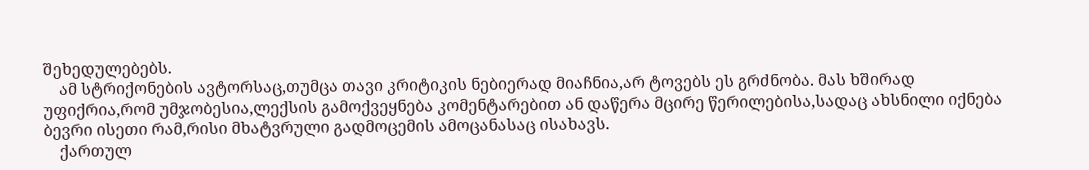შეხედულებებს.
    ამ სტრიქონების ავტორსაც,თუმცა თავი კრიტიკის ნებიერად მიაჩნია,არ ტოვებს ეს გრძნობა. მას ხშირად უფიქრია,რომ უმჯობესია,ლექსის გამოქვეყნება კომენტარებით ან დაწერა მცირე წერილებისა,სადაც ახსნილი იქნება ბევრი ისეთი რამ,რისი მხატვრული გადმოცემის ამოცანასაც ისახავს.
    ქართულ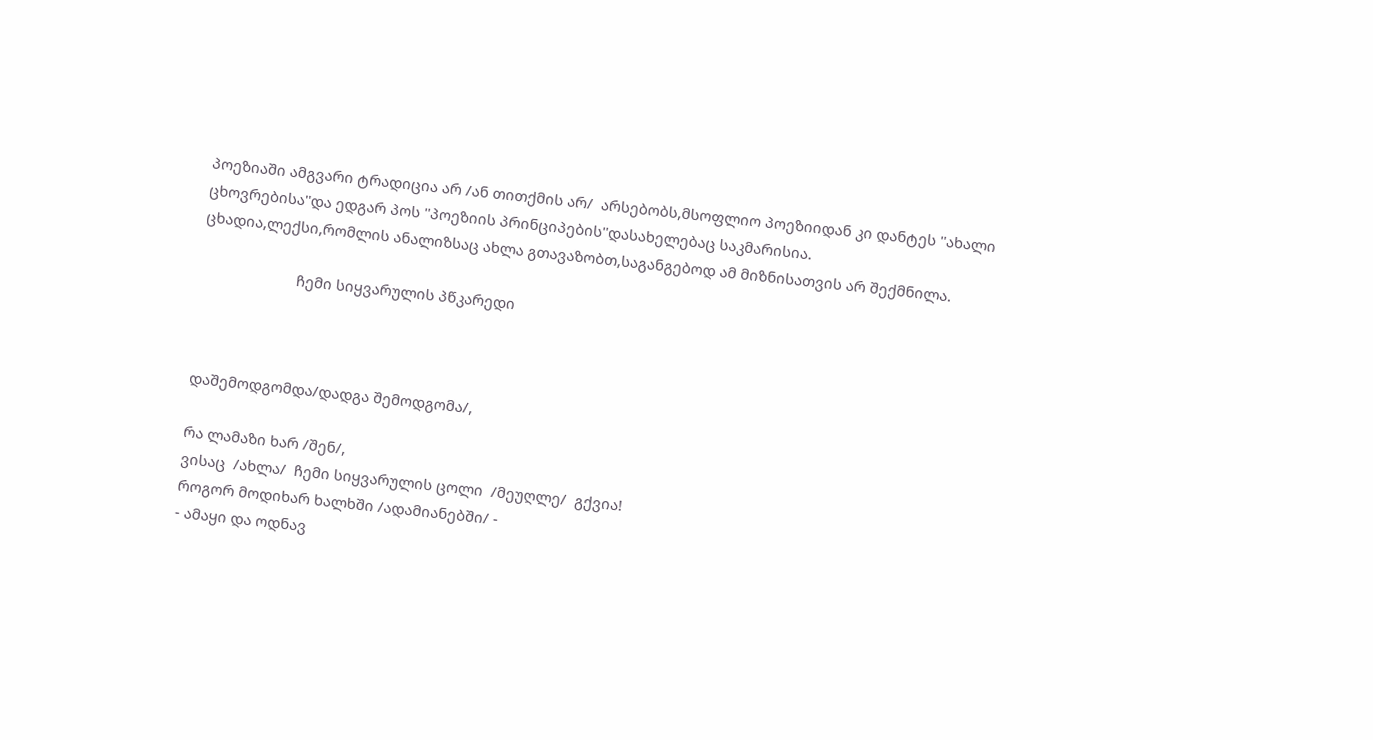პოეზიაში ამგვარი ტრადიცია არ /ან თითქმის არ/  არსებობს,მსოფლიო პოეზიიდან კი დანტეს ''ახალი ცხოვრებისა''და ედგარ პოს ''პოეზიის პრინციპების''დასახელებაც საკმარისია.
ცხადია,ლექსი,რომლის ანალიზსაც ახლა გთავაზობთ,საგანგებოდ ამ მიზნისათვის არ შექმნილა.

                        ჩემი სიყვარულის პწკარედი



დაშემოდგომდა/დადგა შემოდგომა/,

რა ლამაზი ხარ /შენ/,
ვისაც  /ახლა/  ჩემი სიყვარულის ცოლი  /მეუღლე/  გქვია!
როგორ მოდიხარ ხალხში /ადამიანებში/ -
- ამაყი და ოდნავ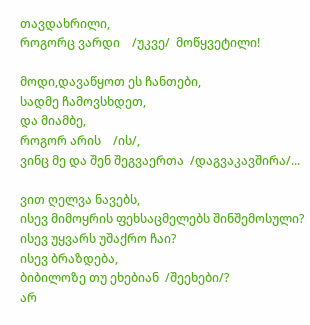თავდახრილი,
როგორც ვარდი    /უკვე/  მოწყვეტილი!

მოდი,დავაწყოთ ეს ჩანთები,
სადმე ჩამოვსხდეთ,
და მიამბე,
როგორ არის    /ის/,
ვინც მე და შენ შეგვაერთა  /დაგვაკავშირა/...

ვით ღელვა ნავებს,
ისევ მიმოყრის ფეხსაცმელებს შინშემოსული?
ისევ უყვარს უშაქრო ჩაი?
ისევ ბრაზდება,
ბიბილოზე თუ ეხებიან  /შეეხები/?
არ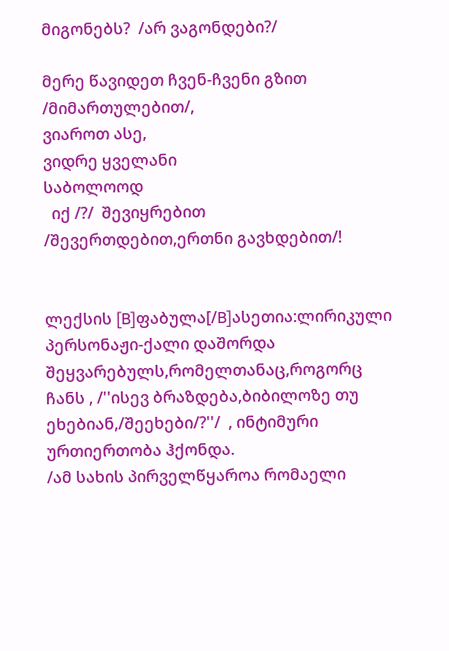მიგონებს?  /არ ვაგონდები?/

მერე წავიდეთ ჩვენ-ჩვენი გზით  /მიმართულებით/,
ვიაროთ ასე,
ვიდრე ყველანი
საბოლოოდ
  იქ /?/  შევიყრებით  /შევერთდებით,ერთნი გავხდებით/!


ლექსის [B]ფაბულა[/B]ასეთია:ლირიკული პერსონაჟი-ქალი დაშორდა შეყვარებულს,რომელთანაც,როგორც ჩანს , /''ისევ ბრაზდება,ბიბილოზე თუ ეხებიან,/შეეხები/?''/  , ინტიმური ურთიერთობა ჰქონდა.
/ამ სახის პირველწყაროა რომაელი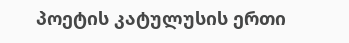პოეტის კატულუსის ერთი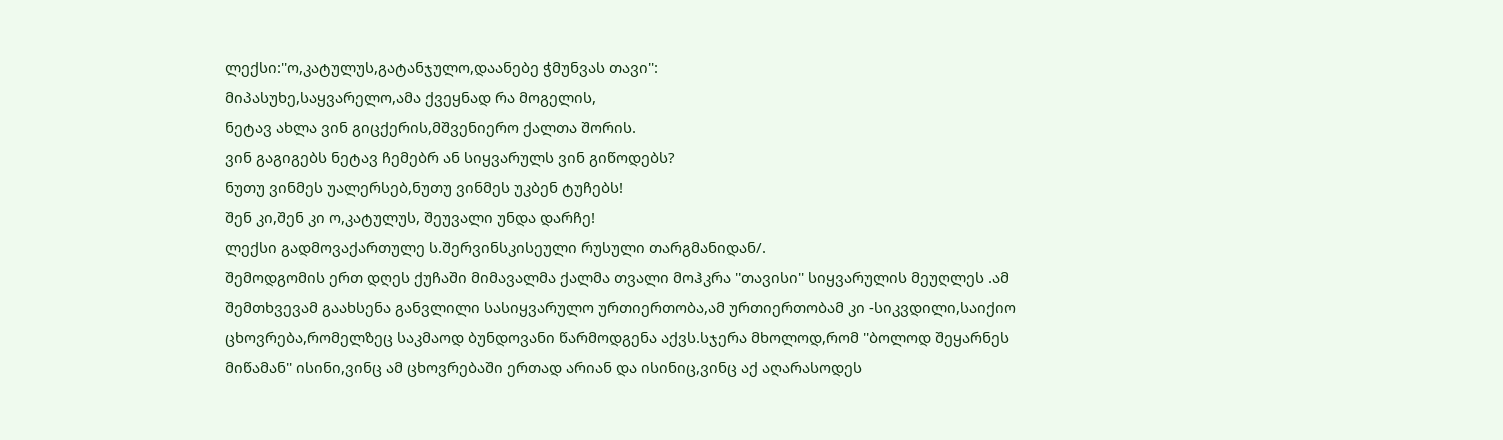ლექსი:''ო,კატულუს,გატანჯულო,დაანებე ჭმუნვას თავი'':
მიპასუხე,საყვარელო,ამა ქვეყნად რა მოგელის,
ნეტავ ახლა ვინ გიცქერის,მშვენიერო ქალთა შორის.
ვინ გაგიგებს ნეტავ ჩემებრ ან სიყვარულს ვინ გიწოდებს?
ნუთუ ვინმეს უალერსებ,ნუთუ ვინმეს უკბენ ტუჩებს!
შენ კი,შენ კი ო,კატულუს, შეუვალი უნდა დარჩე!
ლექსი გადმოვაქართულე ს.შერვინსკისეული რუსული თარგმანიდან/.
შემოდგომის ერთ დღეს ქუჩაში მიმავალმა ქალმა თვალი მოჰკრა ''თავისი'' სიყვარულის მეუღლეს .ამ შემთხვევამ გაახსენა განვლილი სასიყვარულო ურთიერთობა,ამ ურთიერთობამ კი -სიკვდილი,საიქიო ცხოვრება,რომელზეც საკმაოდ ბუნდოვანი წარმოდგენა აქვს.სჯერა მხოლოდ,რომ ''ბოლოდ შეყარნეს მიწამან'' ისინი,ვინც ამ ცხოვრებაში ერთად არიან და ისინიც,ვინც აქ აღარასოდეს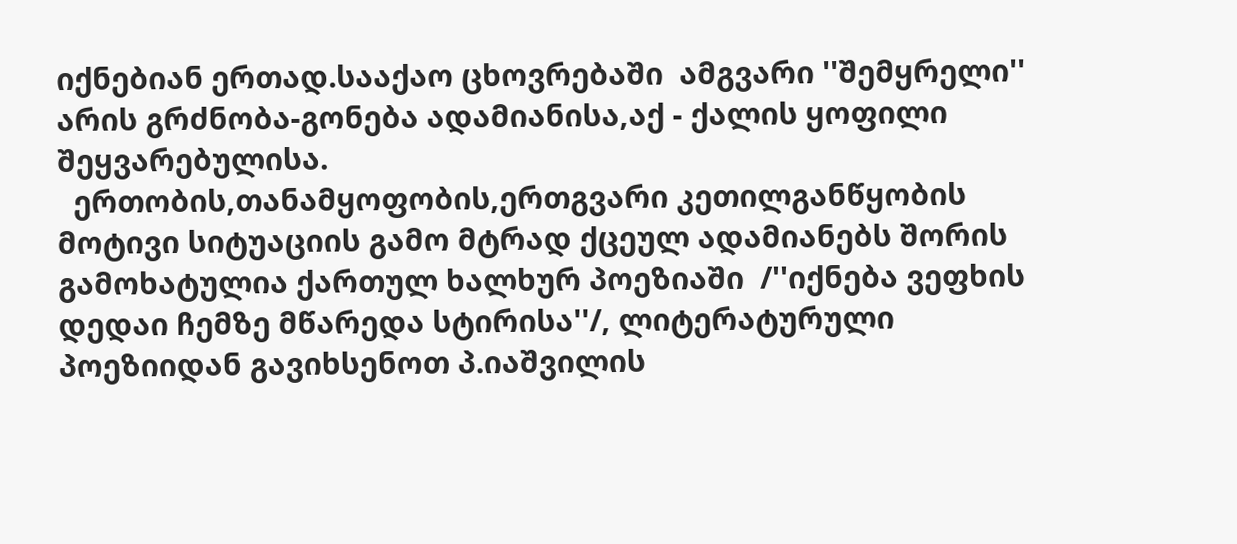იქნებიან ერთად.სააქაო ცხოვრებაში  ამგვარი ''შემყრელი'' არის გრძნობა-გონება ადამიანისა,აქ - ქალის ყოფილი შეყვარებულისა.
  ერთობის,თანამყოფობის,ერთგვარი კეთილგანწყობის მოტივი სიტუაციის გამო მტრად ქცეულ ადამიანებს შორის გამოხატულია ქართულ ხალხურ პოეზიაში  /''იქნება ვეფხის დედაი ჩემზე მწარედა სტირისა''/, ლიტერატურული პოეზიიდან გავიხსენოთ პ.იაშვილის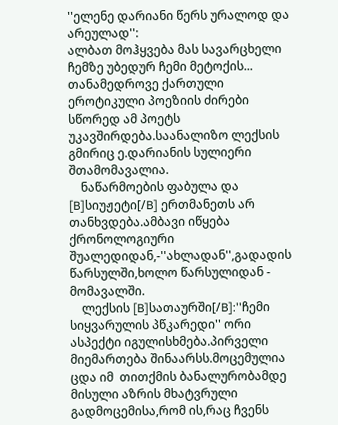''ელენე დარიანი წერს ურალოდ და არეულად'':
ალბათ მოჰყვება მას სავარცხელი
ჩემზე უბედურ ჩემი მეტოქის...
თანამედროვე ქართული ეროტიკული პოეზიის ძირები სწორედ ამ პოეტს უკავშირდება.საანალიზო ლექსის გმირიც ე.დარიანის სულიერი შთამომავალია.
    ნაწარმოების ფაბულა და [B]სიუჟეტი[/B] ერთმანეთს არ თანხვდება.ამბავი იწყება ქრონოლოგიური შუალედიდან,-''ახლადან'',გადადის წარსულში,ხოლო წარსულიდან - მომავალში.
    ლექსის [B]სათაურში[/B]:''ჩემი სიყვარულის პწკარედი'' ორი ასპექტი იგულისხმება.პირველი მიემართება შინაარსს.მოცემულია ცდა იმ  თითქმის ბანალურობამდე მისული აზრის მხატვრული გადმოცემისა,რომ ის,რაც ჩვენს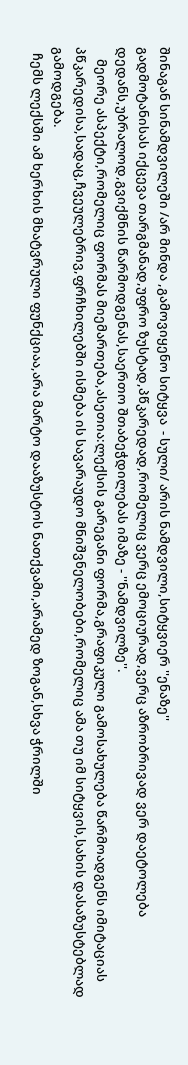შინაგან სინამდვილეში /არ მინდა ,გამოვიყენო სიტყვა  - სული/ არის ნამდვილი,სიტყვიერ ''ენაზე''
გადმოტანისას იქცევა თარგმანად,უფრო ზუსტად,პწკარედად,რომელიც ვერც ემოციურად,ვერც აზრობრივად ვერ დაეტოლება დედანს,უბრალოდ,გვიქმნის წარმოდგენას,საერთო შთაბეჭდილებას იმაზე - ''ნამდვილზე''.
    მეორე ასპექტი,რომელიც ფორმას მიემართება,ასეთია:ლექსის გარეგანი ფორმა,გრაფიკული გამოსახულება წარმოადგენს იმიტაციას პწკარედისა,სადაც,ჩვეულებრივ,ფრჩხილებში ისმება ის სავარაუდო მნიშვნელობები,რომელიც ამა თუ იმ სიტყვის,სახის დასაზუსტებლად გამოდგება.
  ჩემს ლექსში ამ ხერხის მხატვრული ფუნქციაა,არა მარტო დააზუსტოს ნათქვამი,არამედ ზოგან,სხვა ჭრილში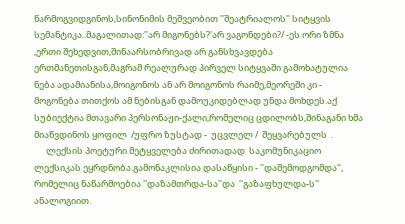წარმოგვიდგინოს,სინონიმის მეშვეობით ''შეატრიალოს'' სიტყვის სემანტიკა..მაგალითად:''არ მიგონებს?'არ ვაგონდები?/ -ეს ორი ზმნა ,ერთი შეხედვით,შინაარსობრივად არ განსხვავდება ერთმანეთისგან,მაგრამ რეალურად პირველ სიტყვაში გამოხატულია ნება ადამიანისა,მოიგონოს ან არ მოიგონოს რაიმე,მეორეში კი - მოგონება თითქოს ამ ნებისგან დამოუკიდებლად უნდა მოხდეს.აქ სუბიექტია მთავარი პერსონაჟი-ქალი,რომელიც ცდილობს,შინაგანი ხმა მიაწვდინოს ყოფილ  /უფრო ზუსტად -  უცვლელ /  შეყვარებულს  .
      ლექსის პოეტური მეტყველება ძირითადად  საკომუნიკაციო ლექსიკას ეყრდნობა.გამონაკლისია დასაწყისი - ''დაშემოდგომდა'', რომელიც ნაწარმოებია ''დაზამთრდა-სა''და  ''გაზაფხულდა-ს'' ანალოგიით.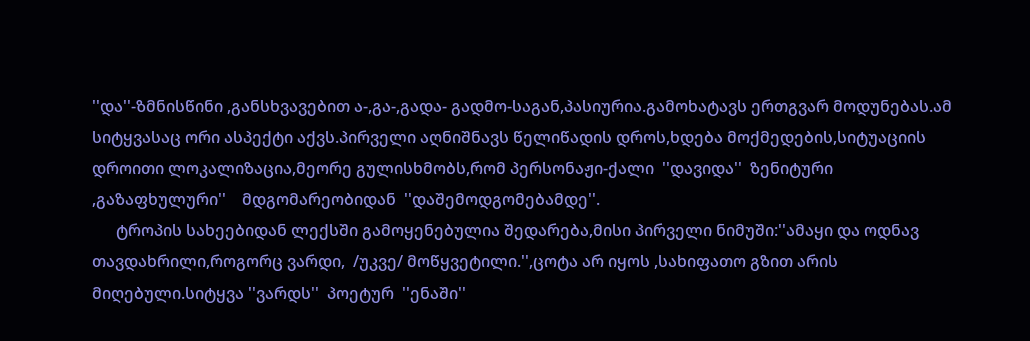''და''-ზმნისწინი ,განსხვავებით ა-,გა-,გადა- გადმო-საგან,პასიურია.გამოხატავს ერთგვარ მოდუნებას.ამ სიტყვასაც ორი ასპექტი აქვს.პირველი აღნიშნავს წელიწადის დროს,ხდება მოქმედების,სიტუაციის დროითი ლოკალიზაცია,მეორე გულისხმობს,რომ პერსონაჟი-ქალი  ''დავიდა''  ზენიტური  ,გაზაფხულური''    მდგომარეობიდან  ''დაშემოდგომებამდე''.
      ტროპის სახეებიდან ლექსში გამოყენებულია შედარება,მისი პირველი ნიმუში:''ამაყი და ოდნავ თავდახრილი,როგორც ვარდი,  /უკვე/ მოწყვეტილი.'',ცოტა არ იყოს ,სახიფათო გზით არის მიღებული.სიტყვა ''ვარდს''  პოეტურ  ''ენაში''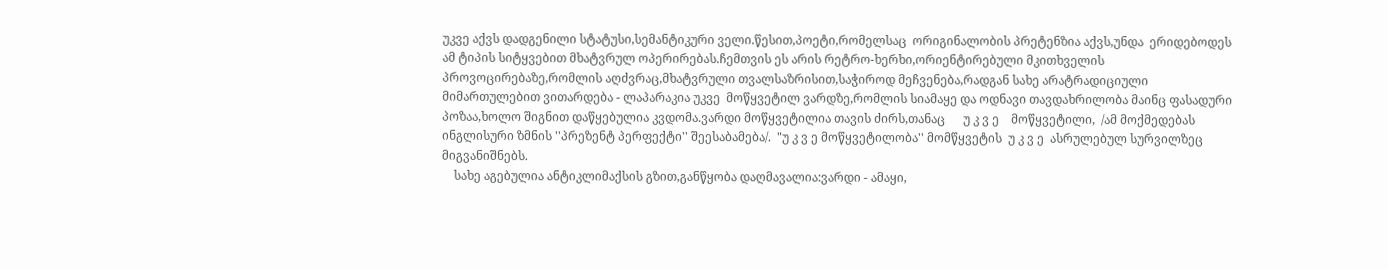უკვე აქვს დადგენილი სტატუსი,სემანტიკური ველი.წესით,პოეტი,რომელსაც  ორიგინალობის პრეტენზია აქვს,უნდა  ერიდებოდეს ამ ტიპის სიტყვებით მხატვრულ ოპერირებას.ჩემთვის ეს არის რეტრო-ხერხი,ორიენტირებული მკითხველის პროვოცირებაზე,რომლის აღძვრაც,მხატვრული თვალსაზრისით,საჭიროდ მეჩვენება,რადგან სახე არატრადიციული მიმართულებით ვითარდება - ლაპარაკია უკვე  მოწყვეტილ ვარდზე,რომლის სიამაყე და ოდნავი თავდახრილობა მაინც ფასადური პოზაა,ხოლო შიგნით დაწყებულია კვდომა.ვარდი მოწყვეტილია თავის ძირს,თანაც      უ კ ვ ე    მოწყვეტილი,  /ამ მოქმედებას ინგლისური ზმნის ''პრეზენტ პერფექტი'' შეესაბამება/.  "უ კ ვ ე მოწყვეტილობა'' მომწყვეტის  უ კ ვ ე  ასრულებულ სურვილზეც მიგვანიშნებს.
    სახე აგებულია ანტიკლიმაქსის გზით,განწყობა დაღმავალია:ვარდი - ამაყი,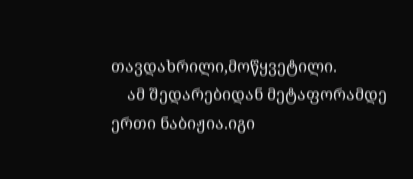თავდახრილი,მოწყვეტილი.
    ამ შედარებიდან მეტაფორამდე ერთი ნაბიჟია.იგი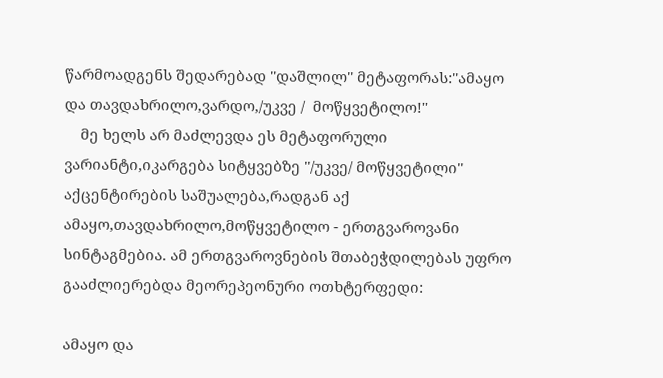წარმოადგენს შედარებად ''დაშლილ'' მეტაფორას:''ამაყო და თავდახრილო,ვარდო,/უკვე /  მოწყვეტილო!''
    მე ხელს არ მაძლევდა ეს მეტაფორული ვარიანტი,იკარგება სიტყვებზე ''/უკვე/ მოწყვეტილი'' აქცენტირების საშუალება,რადგან აქ ამაყო,თავდახრილო,მოწყვეტილო - ერთგვაროვანი სინტაგმებია. ამ ერთგვაროვნების შთაბეჭდილებას უფრო გააძლიერებდა მეორეპეონური ოთხტერფედი:

ამაყო და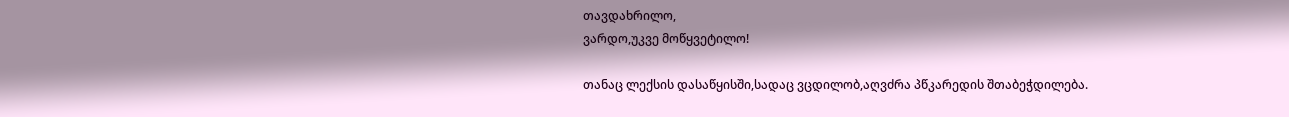თავდახრილო,
ვარდო,უკვე მოწყვეტილო!

თანაც ლექსის დასაწყისში,სადაც ვცდილობ,აღვძრა პწკარედის შთაბეჭდილება.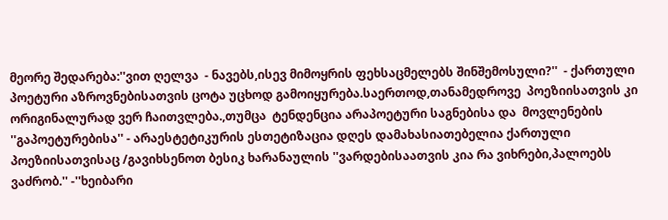მეორე შედარება:''ვით ღელვა  - ნავებს,ისევ მიმოყრის ფეხსაცმელებს შინშემოსული?''  - ქართული პოეტური აზროვნებისათვის ცოტა უცხოდ გამოიყურება.საერთოდ,თანამედროვე  პოეზიისათვის კი ორიგინალურად ვერ ჩაითვლება.,თუმცა  ტენდენცია არაპოეტური საგნებისა და  მოვლენების ''გაპოეტურებისა'' - არაესტეტიკურის ესთეტიზაცია დღეს დამახასიათებელია ქართული პოეზიისათვისაც /გავიხსენოთ ბესიკ ხარანაულის ''ვარდებისაათვის კია რა ვიხრები,პალოებს ვაძრობ.'' -''ხეიბარი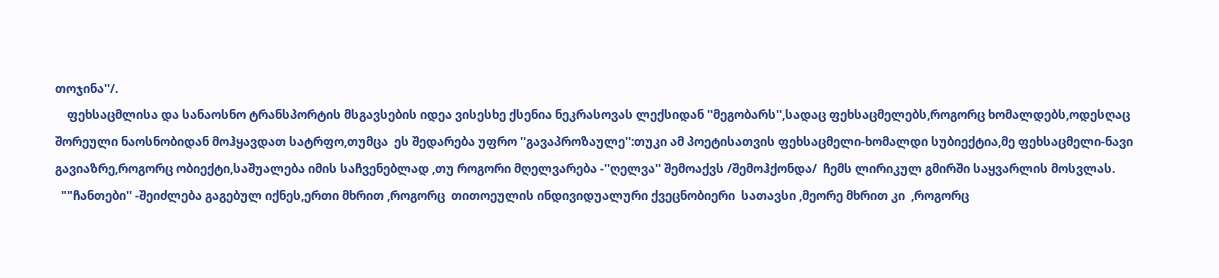თოჯინა''/.
    ფეხსაცმლისა და სანაოსნო ტრანსპორტის მსგავსების იდეა ვისესხე ქსენია ნეკრასოვას ლექსიდან ''მეგობარს'',სადაც ფეხსაცმელებს,როგორც ხომალდებს,ოდესღაც შორეული ნაოსნობიდან მოჰყავდათ სატრფო,თუმცა  ეს შედარება უფრო ''გავაპროზაულე'':თუკი ამ პოეტისათვის ფეხსაცმელი-ხომალდი სუბიექტია,მე ფეხსაცმელი-ნავი გავიაზრე,როგორც ობიექტი,საშუალება იმის საჩვენებლად ,თუ როგორი მღელვარება -''ღელვა'' შემოაქვს /შემოჰქონდა/  ჩემს ლირიკულ გმირში საყვარლის მოსვლას.
  ""ჩანთები'' -შეიძლება გაგებულ იქნეს,ერთი მხრით ,როგორც  თითოეულის ინდივიდუალური ქვეცნობიერი  სათავსი ,მეორე მხრით კი  ,როგორც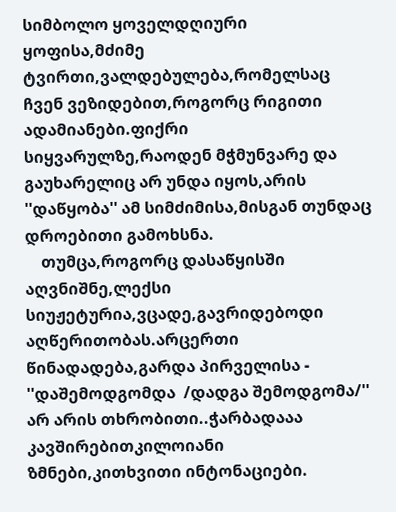სიმბოლო ყოველდღიური ყოფისა,მძიმე ტვირთი,ვალდებულება,რომელსაც ჩვენ ვეზიდებით,როგორც რიგითი ადამიანები.ფიქრი სიყვარულზე,რაოდენ მჭმუნვარე და გაუხარელიც არ უნდა იყოს,არის ''დაწყობა'' ამ სიმძიმისა,მისგან თუნდაც დროებითი გამოხსნა.
    თუმცა,როგორც დასაწყისში აღვნიშნე,ლექსი სიუჟეტურია,ვცადე,გავრიდებოდი აღწერითობას.არცერთი წინადადება,გარდა პირველისა - ''დაშემოდგომდა  /დადგა შემოდგომა/'' არ არის თხრობითი..ჭარბადააა კავშირებითკილოიანი ზმნები,კითხვითი ინტონაციები.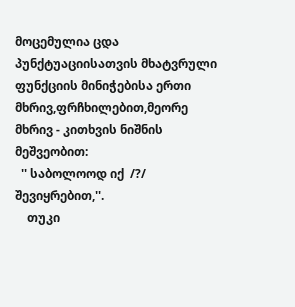მოცემულია ცდა პუნქტუაციისათვის მხატვრული ფუნქციის მინიჭებისა ერთი მხრივ,ფრჩხილებით,მეორე მხრივ - კითხვის ნიშნის მეშვეობით:
  '' საბოლოოდ იქ  /?/  შევიყრებით,''.
    თუკი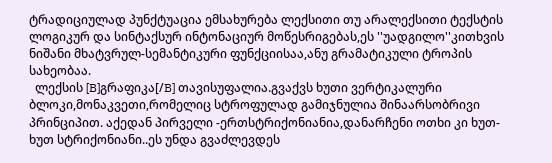ტრადიციულად პუნქტუაცია ემსახურება ლექსითი თუ არალექსითი ტექსტის ლოგიკურ და სინტაქსურ ინტონაციურ მოწესრიგებას,ეს ''უადგილო''კითხვის ნიშანი მხატვრულ-სემანტიკური ფუნქციისაა,ანუ გრამატიკული ტროპის სახეობაა.
  ლექსის [B]გრაფიკა[/B] თავისუფალია.გვაქვს ხუთი ვერტიკალური ბლოკი,მონაკვეთი,რომელიც სტროფულად გამიჯნულია შინაარსობრივი პრინციპით. აქედან პირველი -ერთსტრიქონიანია,დანარჩენი ოთხი კი ხუთ-ხუთ სტრიქონიანი..ეს უნდა გვაძლევდეს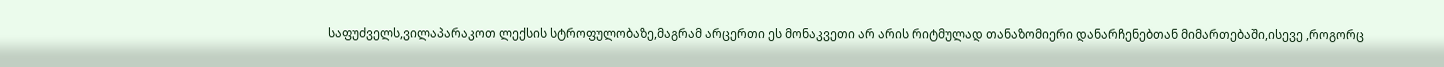საფუძველს,ვილაპარაკოთ ლექსის სტროფულობაზე,მაგრამ არცერთი ეს მონაკვეთი არ არის რიტმულად თანაზომიერი დანარჩენებთან მიმართებაში,ისევე ,როგორც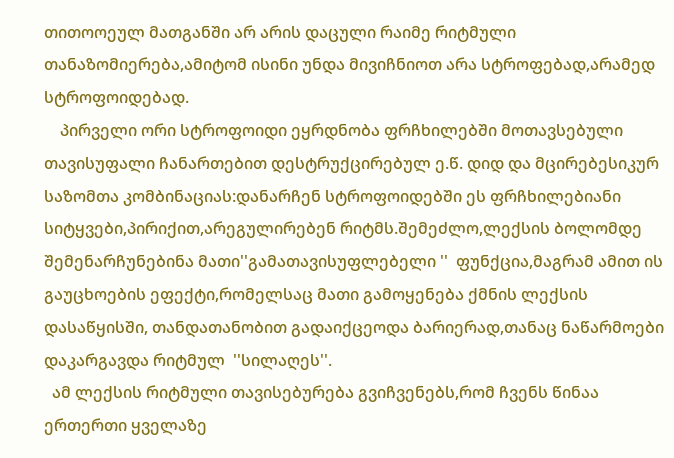თითოოეულ მათგანში არ არის დაცული რაიმე რიტმული თანაზომიერება,ამიტომ ისინი უნდა მივიჩნიოთ არა სტროფებად,არამედ სტროფოიდებად.
    პირველი ორი სტროფოიდი ეყრდნობა ფრჩხილებში მოთავსებული თავისუფალი ჩანართებით დესტრუქცირებულ ე.წ. დიდ და მცირებესიკურ საზომთა კომბინაციას:დანარჩენ სტროფოიდებში ეს ფრჩხილებიანი სიტყვები,პირიქით,არეგულირებენ რიტმს.შემეძლო,ლექსის ბოლომდე შემენარჩუნებინა მათი''გამათავისუფლებელი ''  ფუნქცია,მაგრამ ამით ის გაუცხოების ეფექტი,რომელსაც მათი გამოყენება ქმნის ლექსის დასაწყისში, თანდათანობით გადაიქცეოდა ბარიერად,თანაც ნაწარმოები დაკარგავდა რიტმულ  ''სილაღეს''.
  ამ ლექსის რიტმული თავისებურება გვიჩვენებს,რომ ჩვენს წინაა ერთერთი ყველაზე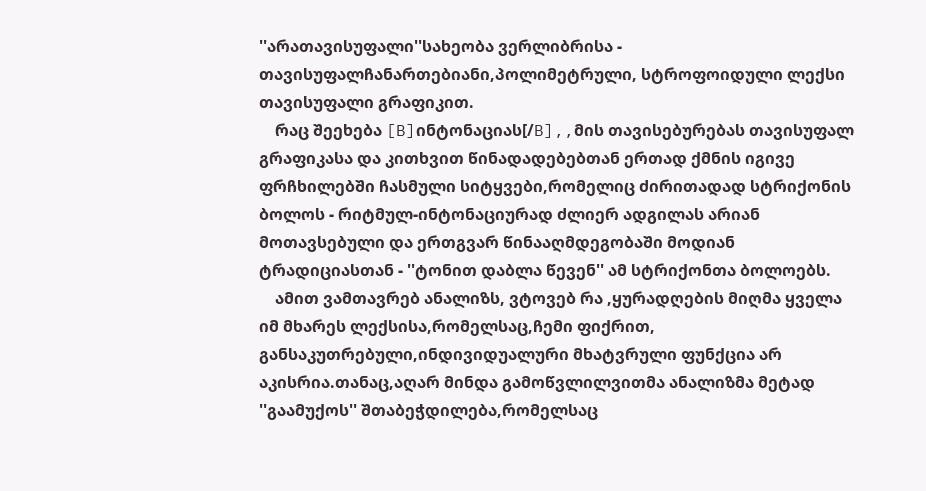''არათავისუფალი''სახეობა ვერლიბრისა -  თავისუფალჩანართებიანი,პოლიმეტრული, სტროფოიდული ლექსი თავისუფალი გრაფიკით.
    რაც შეეხება [B]ინტონაციას[/B],,მის თავისებურებას თავისუფალ გრაფიკასა და კითხვით წინადადებებთან ერთად ქმნის იგივე ფრჩხილებში ჩასმული სიტყვები,რომელიც ძირითადად სტრიქონის ბოლოს - რიტმულ-ინტონაციურად ძლიერ ადგილას არიან მოთავსებული და ერთგვარ წინააღმდეგობაში მოდიან ტრადიციასთან - ''ტონით დაბლა წევენ'' ამ სტრიქონთა ბოლოებს.
    ამით ვამთავრებ ანალიზს, ვტოვებ რა ,ყურადღების მიღმა ყველა იმ მხარეს ლექსისა,რომელსაც,ჩემი ფიქრით, განსაკუთრებული,ინდივიდუალური მხატვრული ფუნქცია არ აკისრია.თანაც,აღარ მინდა გამოწვლილვითმა ანალიზმა მეტად  ''გაამუქოს'' შთაბეჭდილება,რომელსაც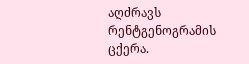აღძრავს რენტგენოგრამის ცქერა.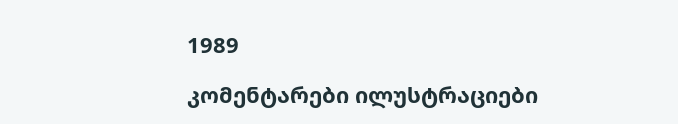1989

კომენტარები ილუსტრაციები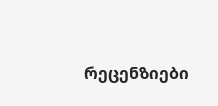რეცენზიები